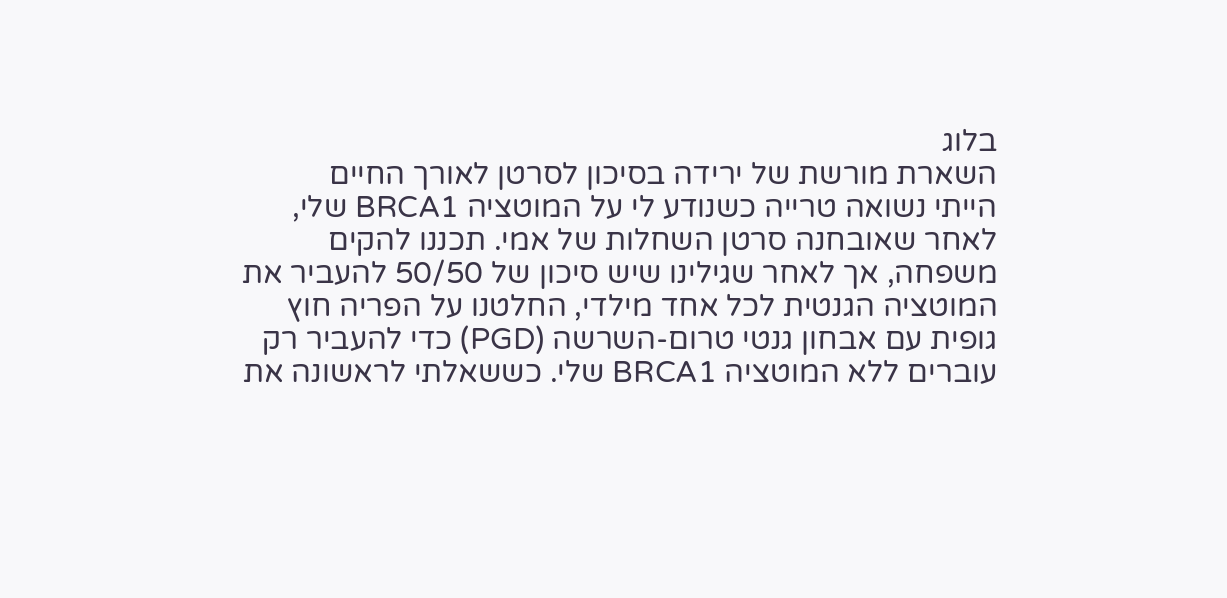בלוג
השארת מורשת של ירידה בסיכון לסרטן לאורך החיים
הייתי נשואה טרייה כשנודע לי על המוטציה BRCA1 שלי, לאחר שאובחנה סרטן השחלות של אמי. תכננו להקים משפחה, אך לאחר שגילינו שיש סיכון של 50/50 להעביר את המוטציה הגנטית לכל אחד מילדי, החלטנו על הפריה חוץ גופית עם אבחון גנטי טרום-השרשה (PGD) כדי להעביר רק עוברים ללא המוטציה BRCA1 שלי. כששאלתי לראשונה את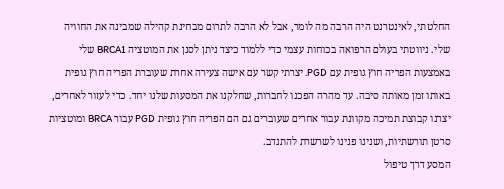החלטתי, לאינטרנט היה הרבה מה לומר, אבל לא הרבה לתרום מבחינת קהילה שמבינה את החוויה שלי. ניווטתי בעולם הרפואה בכוחות עצמי כדי ללמוד כיצד ניתן לסנן את המוטציה BRCA1 שלי באמצעות הפריה חוץ גופית עם PGD. יצרתי קשר עם אישה צעירה אחרת שעוברת הפריה חוץ גופית באותו זמן מאותה סיבה. עד מהרה הפכנו לחברות, שחלקנו את המסעות שלנו יחד. כדי לעזור לאחרים, יצרנו קבוצת תמיכה מקוונת עבור אחרים שעוברים גם הם הפריה חוץ גופית PGD עבור BRCA ומוטציות סרטן תורשתיות, ושנינו פנינו לשרשרת להתנדב.
המסע דרך טיפול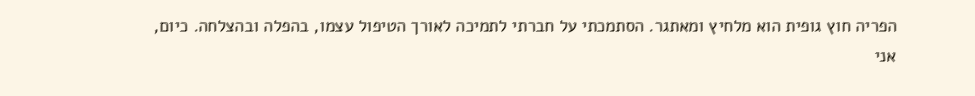הפריה חוץ גופית הוא מלחיץ ומאתגר. הסתמכתי על חברתי לתמיכה לאורך הטיפול עצמו, בהפלה ובהצלחה. כיום, אני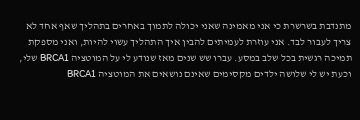מתנדבת בשרשרת כי אני מאמינה שאני יכולה לתמוך באחרים בתהליך שאף אחד לא צריך לעבור לבד. אני עוזרת לעמיתים להבין איך התהליך עשוי להיות, ואני מספקת תמיכה רגשית בכל שלב במסע. עברו שש שנים מאז שנודע לי על המוטציה BRCA1 שלי, וכעת יש לי שלושה ילדים מקסימים שאינם נושאים את המוטציה BRCA1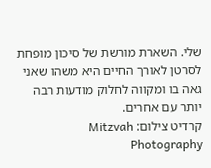שלי. השארת מורשת של סיכון מופחת לסרטן לאורך החיים היא משהו שאני גאה בו ומקווה לחלוק מודעות רבה יותר עם אחרים.
קרדיט צילום: Mitzvah Photography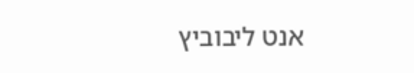אנט ליבוביץ